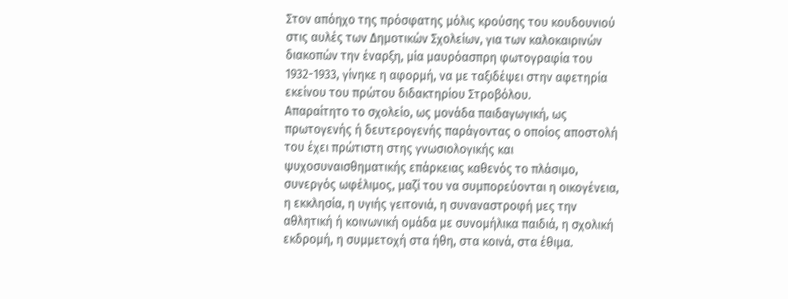Στον απόηχο της πρόσφατης μόλις κρούσης του κουδουνιού στις αυλές των Δημοτικών Σχολείων, για των καλοκαιρινών διακοπών την έναρξη, μία μαυρόασπρη φωτογραφία του 1932-1933, γίνηκε η αφορμή, να με ταξιδέψει στην αφετηρία εκείνου του πρώτου διδακτηρίου Στροβόλου.
Απαραίτητο το σχολείο, ως μονάδα παιδαγωγική, ως πρωτογενής ή δευτερογενής παράγοντας ο οποίος αποστολή του έχει πρώτιστη στης γνωσιολογικής και ψυχοσυναισθηματικής επάρκειας καθενός το πλάσιμο, συνεργός ωφέλιμος, μαζί του να συμπορεύονται η οικογένεια, η εκκλησία, η υγιής γειτονιά, η συναναστροφή μες την αθλητική ή κοινωνική ομάδα με συνομήλικα παιδιά, η σχολική εκδρομή, η συμμετοχή στα ήθη, στα κοινά, στα έθιμα.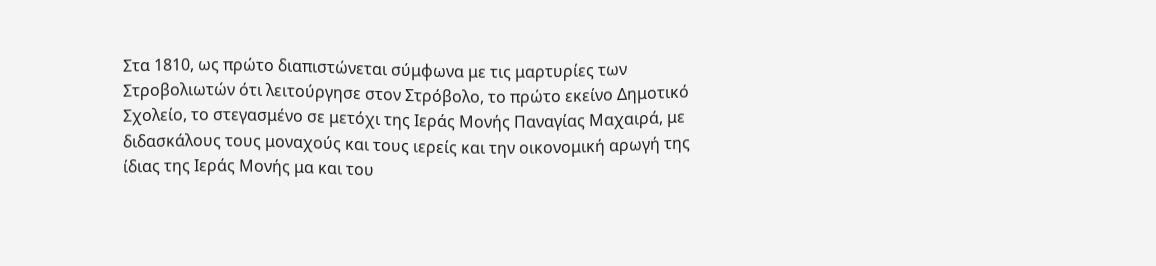Στα 1810, ως πρώτο διαπιστώνεται σύμφωνα με τις μαρτυρίες των Στροβολιωτών ότι λειτούργησε στον Στρόβολο, το πρώτο εκείνο Δημοτικό Σχολείο, το στεγασμένο σε μετόχι της Ιεράς Μονής Παναγίας Μαχαιρά, με διδασκάλους τους μοναχούς και τους ιερείς και την οικονομική αρωγή της ίδιας της Ιεράς Μονής μα και του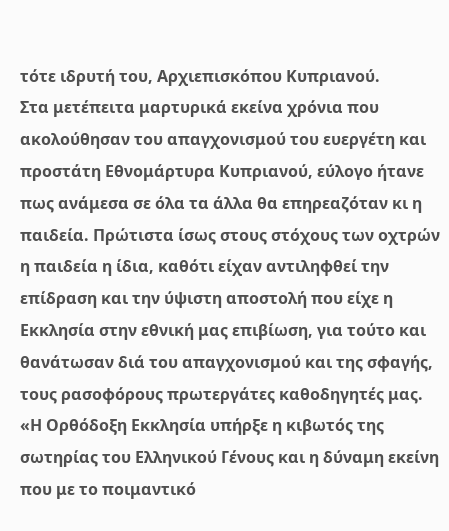τότε ιδρυτή του, Αρχιεπισκόπου Κυπριανού.
Στα μετέπειτα μαρτυρικά εκείνα χρόνια που ακολούθησαν του απαγχονισμού του ευεργέτη και προστάτη Εθνομάρτυρα Κυπριανού, εύλογο ήτανε πως ανάμεσα σε όλα τα άλλα θα επηρεαζόταν κι η παιδεία. Πρώτιστα ίσως στους στόχους των οχτρών η παιδεία η ίδια, καθότι είχαν αντιληφθεί την επίδραση και την ύψιστη αποστολή που είχε η Εκκλησία στην εθνική μας επιβίωση, για τούτο και θανάτωσαν διά του απαγχονισμού και της σφαγής, τους ρασοφόρους πρωτεργάτες καθοδηγητές μας.
«Η Ορθόδοξη Εκκλησία υπήρξε η κιβωτός της σωτηρίας του Ελληνικού Γένους και η δύναμη εκείνη που με το ποιμαντικό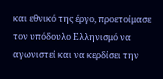και εθνικό της έργο, προετοίμασε τον υπόδουλο Ελληνισμό να αγωνιστεί και να κερδίσει την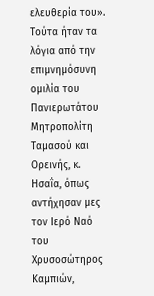ελευθερία του». Τούτα ήταν τα λόγια από την επιμνημόσυνη ομιλία του Πανιερωτάτου Μητροπολίτη Ταμασού και Ορεινής, κ. Ησαΐα, όπως αντήχησαν μες τον Ιερό Ναό του Χρυσοσώτηρος Καμπιών,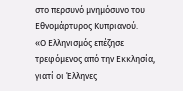στο περσυνό μνημόσυνο του Εθνομάρτυρος Κυπριανού.
«Ο Ελληνισμός επέζησε τρεφόμενος από την Εκκλησία, γιατί οι Έλληνες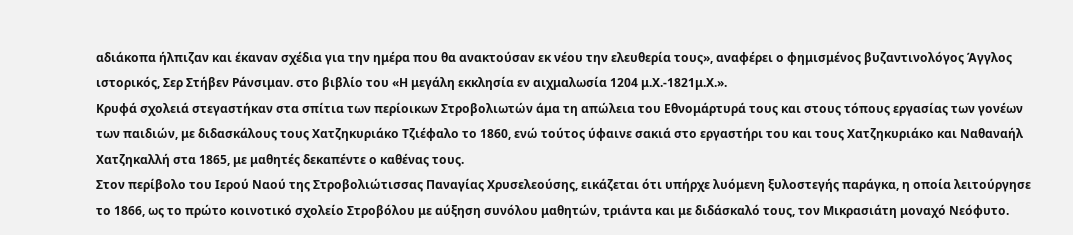αδιάκοπα ήλπιζαν και έκαναν σχέδια για την ημέρα που θα ανακτούσαν εκ νέου την ελευθερία τους», αναφέρει ο φημισμένος βυζαντινολόγος Άγγλος ιστορικός, Σερ Στήβεν Ράνσιμαν. στο βιβλίο του «Η μεγάλη εκκλησία εν αιχμαλωσία 1204 μ.Χ.-1821μ.Χ.».
Κρυφά σχολειά στεγαστήκαν στα σπίτια των περίοικων Στροβολιωτών άμα τη απώλεια του Εθνομάρτυρά τους και στους τόπους εργασίας των γονέων των παιδιών, με διδασκάλους τους Χατζηκυριάκο Τζιέφαλο το 1860, ενώ τούτος ύφαινε σακιά στο εργαστήρι του και τους Χατζηκυριάκο και Ναθαναήλ Χατζηκαλλή στα 1865, με μαθητές δεκαπέντε ο καθένας τους.
Στον περίβολο του Ιερού Ναού της Στροβολιώτισσας Παναγίας Χρυσελεούσης, εικάζεται ότι υπήρχε λυόμενη ξυλοστεγής παράγκα, η οποία λειτούργησε το 1866, ως το πρώτο κοινοτικό σχολείο Στροβόλου με αύξηση συνόλου μαθητών, τριάντα και με διδάσκαλό τους, τον Μικρασιάτη μοναχό Νεόφυτο.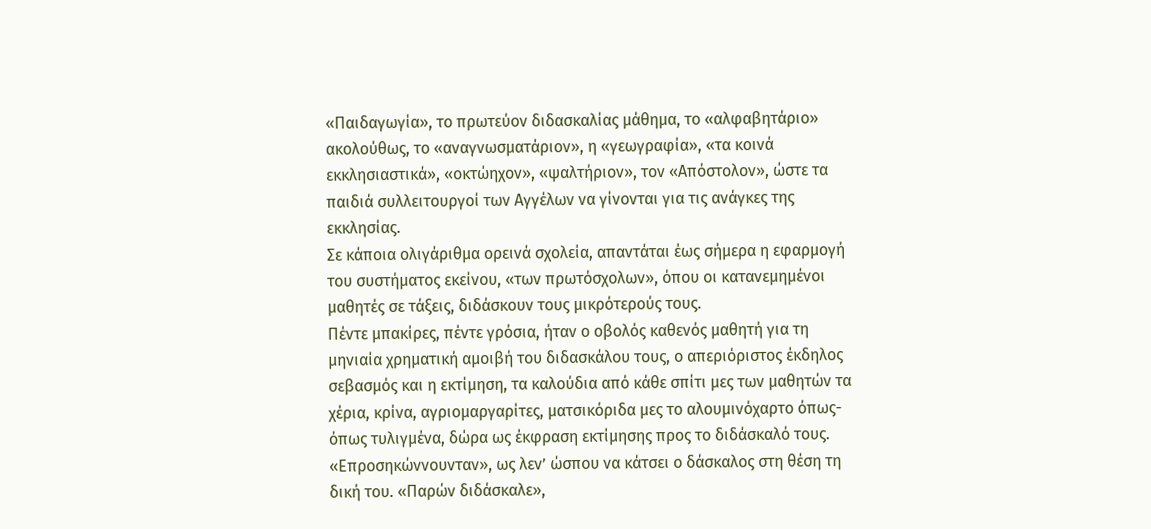«Παιδαγωγία», το πρωτεύον διδασκαλίας μάθημα, το «αλφαβητάριο» ακολούθως, το «αναγνωσματάριον», η «γεωγραφία», «τα κοινά εκκλησιαστικά», «οκτώηχον», «ψαλτήριον», τον «Απόστολον», ώστε τα παιδιά συλλειτουργοί των Αγγέλων να γίνονται για τις ανάγκες της εκκλησίας.
Σε κάποια ολιγάριθμα ορεινά σχολεία, απαντάται έως σήμερα η εφαρμογή του συστήματος εκείνου, «των πρωτόσχολων», όπου οι κατανεμημένοι μαθητές σε τάξεις, διδάσκουν τους μικρότερούς τους.
Πέντε μπακίρες, πέντε γρόσια, ήταν ο οβολός καθενός μαθητή για τη μηνιαία χρηματική αμοιβή του διδασκάλου τους, ο απεριόριστος έκδηλος σεβασμός και η εκτίμηση, τα καλούδια από κάθε σπίτι μες των μαθητών τα χέρια, κρίνα, αγριομαργαρίτες, ματσικόριδα μες το αλουμινόχαρτο όπως-όπως τυλιγμένα, δώρα ως έκφραση εκτίμησης προς το διδάσκαλό τους.
«Επροσηκώννουνταν», ως λεν’ ώσπου να κάτσει ο δάσκαλος στη θέση τη δική του. «Παρών διδάσκαλε»,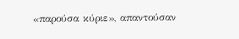«παρούσα κύριε», απαντούσαν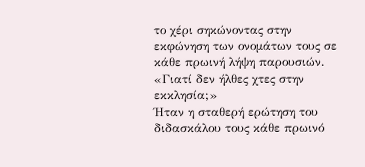το χέρι σηκώνοντας στην εκφώνηση των ονομάτων τους σε κάθε πρωινή λήψη παρουσιών.
«Γιατί δεν ήλθες χτες στην εκκλησία;»
Ήταν η σταθερή ερώτηση του διδασκάλου τους κάθε πρωινό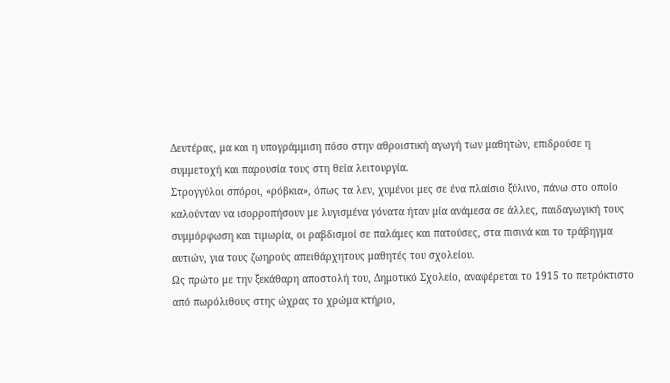Δευτέρας, μα και η υπογράμμιση πόσο στην αθροιστική αγωγή των μαθητών, επιδρούσε η συμμετοχή και παρουσία τους στη θεία λειτουργία.
Στρογγύλοι σπόροι, «ρόβκια», όπως τα λεν, χυμένοι μες σε ένα πλαίσιο ξύλινο, πάνω στο οποίο καλούνταν να ισορροπήσουν με λυγισμένα γόνατα ήταν μία ανάμεσα σε άλλες, παιδαγωγική τους συμμόρφωση και τιμωρία, οι ραβδισμοί σε παλάμες και πατούσες, στα πισινά και το τράβηγμα αυτιών, για τους ζωηρούς απειθάρχητους μαθητές του σχολείου.
Ως πρώτο με την ξεκάθαρη αποστολή του, Δημοτικό Σχολείο, αναφέρεται το 1915 το πετρόκτιστο από πωρόλιθους στης ώχρας το χρώμα κτήριο,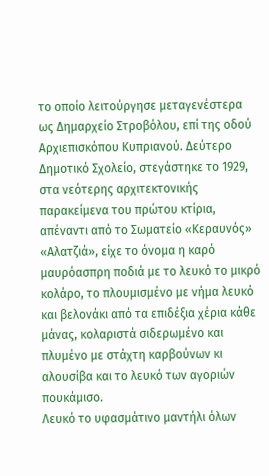το οποίο λειτούργησε μεταγενέστερα ως Δημαρχείο Στροβόλου, επί της οδού Αρχιεπισκόπου Κυπριανού. Δεύτερο Δημοτικό Σχολείο, στεγάστηκε το 1929, στα νεότερης αρχιτεκτονικής παρακείμενα του πρώτου κτίρια, απέναντι από το Σωματείο «Κεραυνός»
«Αλατζιά», είχε το όνομα η καρό μαυρόασπρη ποδιά με το λευκό το μικρό κολάρο, το πλουμισμένο με νήμα λευκό και βελονάκι από τα επιδέξια χέρια κάθε μάνας, κολαριστά σιδερωμένο και πλυμένο με στάχτη καρβούνων κι αλουσίβα και το λευκό των αγοριών πουκάμισο.
Λευκό το υφασμάτινο μαντήλι όλων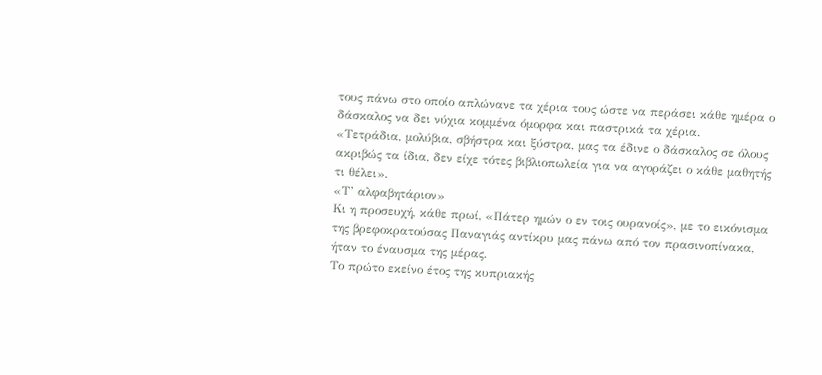τους πάνω στο οποίο απλώνανε τα χέρια τους ώστε να περάσει κάθε ημέρα ο δάσκαλος να δει νύχια κομμένα όμορφα και παστρικά τα χέρια.
«Τετράδια, μολύβια, σβήστρα και ξύστρα, μας τα έδινε ο δάσκαλος σε όλους ακριβώς τα ίδια, δεν είχε τότες βιβλιοπωλεία για να αγοράζει ο κάθε μαθητής τι θέλει».
«Τ’ αλφαβητάριον»
Κι η προσευχή, κάθε πρωί, «Πάτερ ημών ο εν τοις ουρανοίς», με το εικόνισμα της βρεφοκρατούσας Παναγιάς αντίκρυ μας πάνω από τον πρασινοπίνακα, ήταν το έναυσμα της μέρας.
Το πρώτο εκείνο έτος της κυπριακής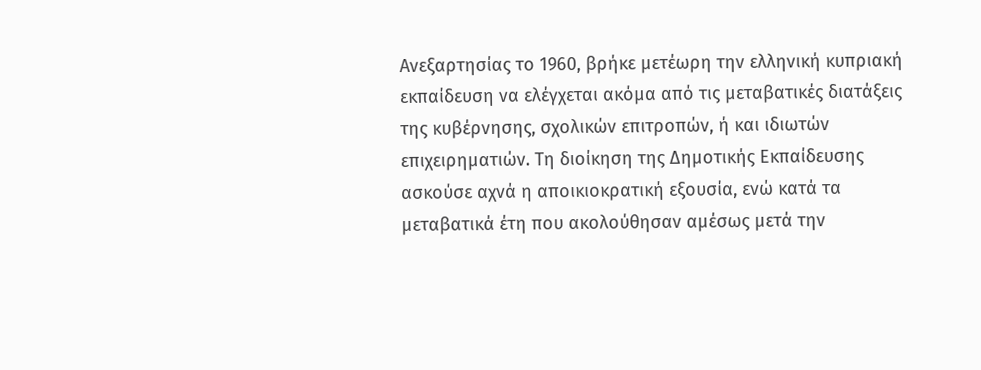Ανεξαρτησίας το 1960, βρήκε μετέωρη την ελληνική κυπριακή εκπαίδευση να ελέγχεται ακόμα από τις μεταβατικές διατάξεις της κυβέρνησης, σχολικών επιτροπών, ή και ιδιωτών επιχειρηματιών. Τη διοίκηση της Δημοτικής Εκπαίδευσης ασκούσε αχνά η αποικιοκρατική εξουσία, ενώ κατά τα μεταβατικά έτη που ακολούθησαν αμέσως μετά την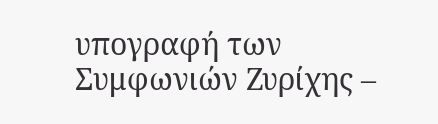υπογραφή των Συμφωνιών Ζυρίχης –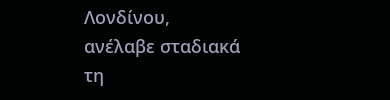Λονδίνου, ανέλαβε σταδιακά τη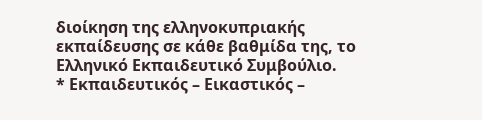διοίκηση της ελληνοκυπριακής εκπαίδευσης σε κάθε βαθμίδα της, το Ελληνικό Εκπαιδευτικό Συμβούλιο.
* Εκπαιδευτικός – Εικαστικός –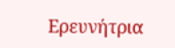Ερευνήτρια